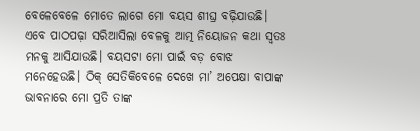ବେଳେବେଳେ ମୋତେ ଲାଗେ ମୋ ବୟସ ଶୀଘ୍ର ବଢ଼ିଯାଉଛି। ଏବେ ପାଠପଢ଼ା ସରିଆସିଲା ବେଳକୁ ଆତ୍ମ ନିୟୋଜନ କଥା ସ୍ୱତଃ ମନକୁ ଆସିଯାଉଛି। ବୟସଟା ମୋ ପାଇଁ ବଡ଼ ବୋଝ ମନେହେଉଛି। ଠିକ୍ ସେତିକିବେଳେ ଦେଖେ ମା’ ଅପେକ୍ଷା ବାପାଙ୍କ ଭାବନାରେ ମୋ ପ୍ରତି ତାଙ୍କ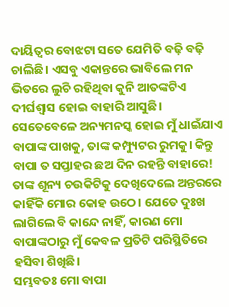ଦାୟିତ୍ୱର ବୋଝଟା ସତେ ଯେମିତି ବଢ଼ି ବଢ଼ି ଚାଲିଛି। ଏସବୁ ଏକାନ୍ତରେ ଭାବିଲେ ମନ ଭିତରେ ଲୁଚି ରହିଥିବା କୁନି ଆତଙ୍କଟିଏ ଦୀର୍ଘଶ୍ୱାସ ହୋଇ ବାହାରି ଆସୁଛି। ସେତେବେଳେ ଅନ୍ୟମନସ୍କ ହୋଇ ମୁଁ ଧାଇଁଯାଏ ବାପାଙ୍କ ପାଖକୁ, ତାଙ୍କ କମ୍ପ୍ୟୁଟର ରୁମକୁ। କିନ୍ତୁ ବାପା ତ ସପ୍ତାହର ଛଅ ଦିନ ରହନ୍ତି ବାହାରେ! ତାଙ୍କ ଶୂନ୍ୟ ଚଉକିଟିକୁ ଦେଖିଦେଲେ ଅନ୍ତରରେ କାହିଁକି ମୋର କୋହ ଉଠେ। ଯେତେ ଦୁଃଖ ଲାଗିଲେ ବି କାନ୍ଦେ ନାହିଁ, କାରଣ ମୋ ବାପାଙ୍କଠାରୁ ମୁଁ କେବଳ ପ୍ରତିଟି ପରିସ୍ଥିତିରେ ହସିବା ଶିଖିଛି।
ସମ୍ଭବତଃ ମୋ ବାପା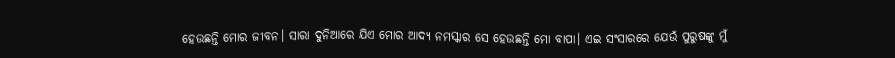ହେଉଛନ୍ତି ମୋର ଜୀବନ। ସାରା ଦୁନିଆରେ ଯିଏ ମୋର ଆଦ୍ୟ ନମସ୍କାର ସେ ହେଉଛନ୍ତି ମୋ ବାପା। ଏଇ ସଂସାରରେ ଯେଉଁ ପୁରୁଷଙ୍କୁ ମୁଁ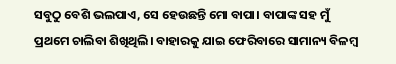ସବୁଠୁ ବେଶି ଭଲପାଏ, ସେ ହେଉଛନ୍ତି ମୋ ବାପା। ବାପାଙ୍କ ସହ ମୁଁ ପ୍ରଥମେ ଚାଲିବା ଶିଖିଥିଲି। ବାହାରକୁ ଯାଇ ଫେରିବାରେ ସାମାନ୍ୟ ବିଳମ୍ବ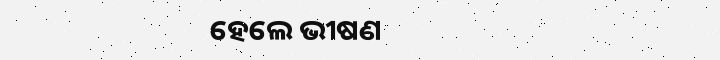ହେଲେ ଭୀଷଣ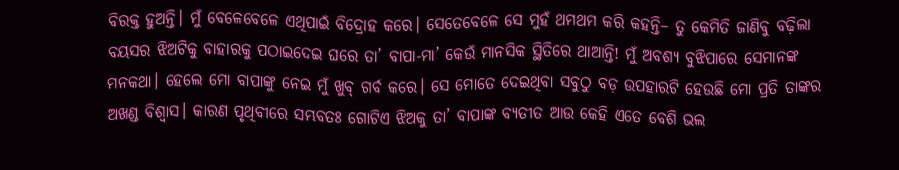ବିରକ୍ତ ହୁଅନ୍ତି। ମୁଁ ବେଳେବେଳେ ଏଥିପାଇଁ ବିଦ୍ରୋହ କରେ। ସେତେବେଳେ ସେ ମୁହଁ ଥମଥମ କରି କହନ୍ତି– ତୁ କେମିତି ଜାଣିବୁ ବଢ଼ିଲା ବୟସର ଝିଅଟିକୁ ବାହାରକୁ ପଠାଇଦେଇ ଘରେ ତା’ ବାପା-ମା’ କେଉଁ ମାନସିକ ସ୍ଥିତିରେ ଥାଆନ୍ତି! ମୁଁ ଅବଶ୍ୟ ବୁଝିପାରେ ସେମାନଙ୍କ ମନକଥା। ହେଲେ ମୋ ବାପାଙ୍କୁ ନେଇ ମୁଁ ଖୁବ୍ ଗର୍ବ କରେ। ସେ ମୋତେ ଦେଇଥିବା ସବୁଠୁ ବଡ଼ ଉପହାରଟି ହେଉଛି ମୋ ପ୍ରତି ତାଙ୍କର ଅଖଣ୍ଡ ବିଶ୍ୱାସ। କାରଣ ପୃଥିବୀରେ ସମ୍ଭବତଃ ଗୋଟିଏ ଝିଅକୁ ତା’ ବାପାଙ୍କ ବ୍ୟତୀତ ଆଉ କେହି ଏତେ ବେଶି ଭଲ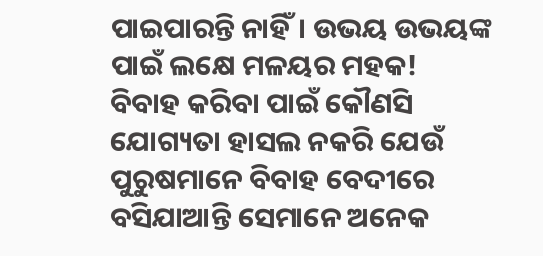ପାଇପାରନ୍ତି ନାହିଁ। ଉଭୟ ଉଭୟଙ୍କ ପାଇଁ ଲକ୍ଷେ ମଳୟର ମହକ!
ବିବାହ କରିବା ପାଇଁ କୌଣସି ଯୋଗ୍ୟତା ହାସଲ ନକରି ଯେଉଁ ପୁରୁଷମାନେ ବିବାହ ବେଦୀରେ ବସିଯାଆନ୍ତି ସେମାନେ ଅନେକ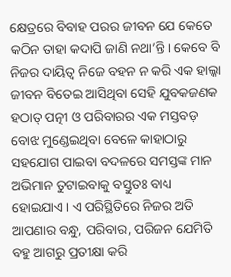କ୍ଷେତ୍ରରେ ବିବାହ ପରର ଜୀବନ ଯେ କେତେ କଠିନ ତାହା କଦାପି ଜାଣି ନଥା’ନ୍ତି। କେବେ ବି ନିଜର ଦାୟିତ୍ୱ ନିଜେ ବହନ ନ କରି ଏକ ହାଲ୍କା ଜୀବନ ବିତେଇ ଆସିଥିବା ସେହି ଯୁବକଜଣକ ହଠାତ୍ ପତ୍ନୀ ଓ ପରିବାରର ଏକ ମସ୍ତବଡ଼ ବୋଝ ମୁଣ୍ଡେଇଥିବା ବେଳେ କାହାଠାରୁ ସହଯୋଗ ପାଇବା ବଦଳରେ ସମସ୍ତଙ୍କ ମାନ ଅଭିମାନ ତୁଟାଇବାକୁ ବସ୍ତୁତଃ ବାଧ୍ୟ ହୋଇଯାଏ। ଏ ପରିସ୍ଥିତିରେ ନିଜର ଅତି ଆପଣାର ବନ୍ଧୁ, ପରିବାର, ପରିଜନ ଯେମିତି ବହୁ ଆଗରୁ ପ୍ରତୀକ୍ଷା କରି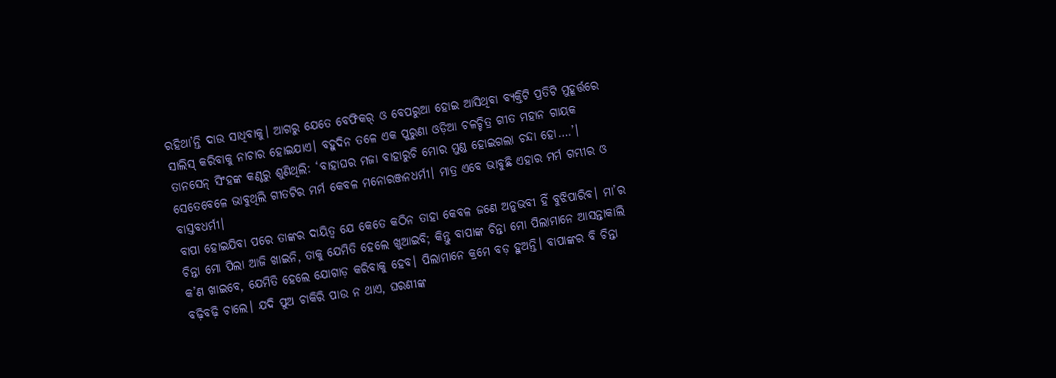ରହିଥା’ନ୍ତି ଦାଉ ସାଧିବାକୁ। ଆଗରୁ ଯେତେ ବେଫିକର୍ ଓ ବେପରୁଆ ହୋଇ ଆସିଥିବା ବ୍ୟକ୍ତିଟି ପ୍ରତିଟି ମୁହୂର୍ତ୍ତରେ ସାଲିସ୍ କରିବାକୁ ନାଚାର ହୋଇଯାଏ। ବହୁଦିନ ତଳେ ଏକ ପୁରୁଣା ଓଡ଼ିଆ ଚଳଚ୍ଚିତ୍ର ଗୀତ ମହାନ ଗାୟକ ତାନସେନ୍ ସିଂହଙ୍କ କଣ୍ଠରୁ ଶୁଣିଥିଲି: ‘ବାହାଘର ମଜା ବାହାରୁଚି ମୋର ମୁଣ୍ଡ ହୋଇଗଲା ଚନ୍ଦା ହୋ….’। ସେତେବେଳେ ଭାବୁଥିଲି ଗୀତଟିର ମର୍ମ କେବଳ ମନୋରଞ୍ଜନଧର୍ମୀ। ମାତ୍ର ଏବେ ଭାବୁଛି ଏହାର ମର୍ମ ଗମ୍ଭୀର ଓ ବାସ୍ତବଧର୍ମୀ।
ବାପା ହୋଇଯିବା ପରେ ତାଙ୍କର ଦାୟିତ୍ୱ ଯେ କେତେ କଠିନ ତାହା କେବଳ ଜଣେ ଅନୁଭବୀ ହିଁ ବୁଝିପାରିବ। ମା’ର ଚିନ୍ତା ମୋ ପିଲା ଆଜି ଖାଇନି, ତାକୁ ଯେମିତି ହେଲେ ଖୁଆଇବି; କିନ୍ତୁ ବାପାଙ୍କ ଚିନ୍ତା ମୋ ପିଲାମାନେ ଆସନ୍ତାକାଲି କ’ଣ ଖାଇବେ, ଯେମିତି ହେଲେ ଯୋଗାଡ଼ କରିବାକୁ ହେବ। ପିଲାମାନେ କ୍ରମେ ବଡ଼ ହୁଅନ୍ତି। ବାପାଙ୍କର ବି ଚିନ୍ତା ବଢ଼ିବଢ଼ି ଚାଲେ। ଯଦି ପୁଅ ଚାକିରି ପାଉ ନ ଥାଏ, ଘରଣୀଙ୍କ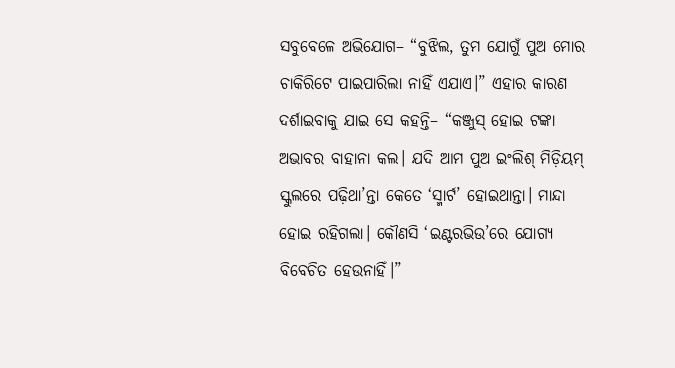ସବୁବେଳେ ଅଭିଯୋଗ– “ବୁଝିଲ, ତୁମ ଯୋଗୁଁ ପୁଅ ମୋର ଚାକିରିଟେ ପାଇପାରିଲା ନାହିଁ ଏଯାଏ।” ଏହାର କାରଣ ଦର୍ଶାଇବାକୁ ଯାଇ ସେ କହନ୍ତି– “କଞ୍ଜୁସ୍ ହୋଇ ଟଙ୍କା ଅଭାବର ବାହାନା କଲ। ଯଦି ଆମ ପୁଅ ଇଂଲିଶ୍ ମିଡ଼ିୟମ୍ ସ୍କୁଲରେ ପଢ଼ିଥା’ନ୍ତା କେତେ ‘ସ୍ମାର୍ଟ’ ହୋଇଥାନ୍ତା। ମାନ୍ଦା ହୋଇ ରହିଗଲା। କୌଣସି ‘ଇଣ୍ଟରଭିଉ’ରେ ଯୋଗ୍ୟ ବିବେଚିତ ହେଉନାହିଁ।”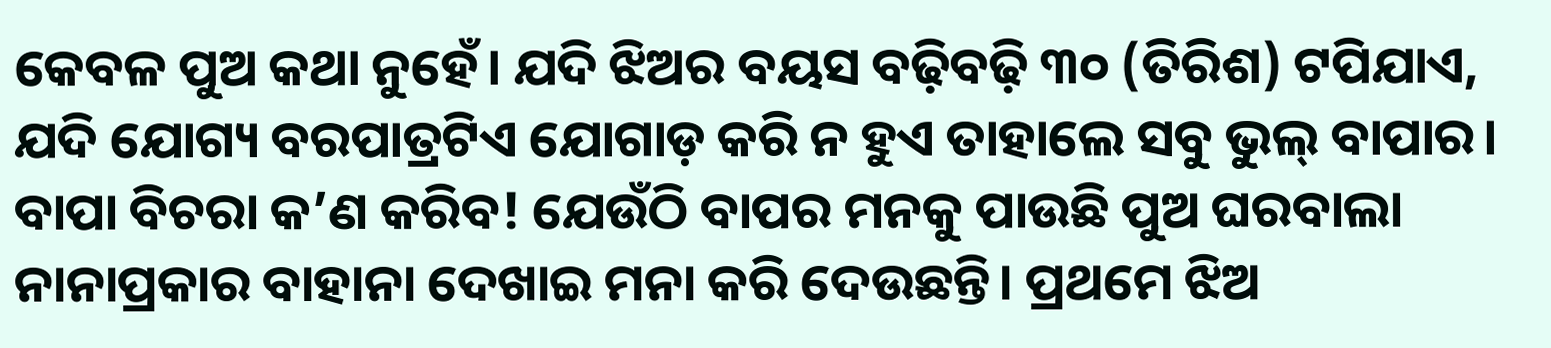କେବଳ ପୁଅ କଥା ନୁହେଁ। ଯଦି ଝିଅର ବୟସ ବଢ଼ିବଢ଼ି ୩୦ (ତିରିଶ) ଟପିଯାଏ, ଯଦି ଯୋଗ୍ୟ ବରପାତ୍ରଟିଏ ଯୋଗାଡ଼ କରି ନ ହୁଏ ତାହାଲେ ସବୁ ଭୁଲ୍ ବାପାର। ବାପା ବିଚରା କ’ଣ କରିବ! ଯେଉଁଠି ବାପର ମନକୁ ପାଉଛି ପୁଅ ଘରବାଲା ନାନାପ୍ରକାର ବାହାନା ଦେଖାଇ ମନା କରି ଦେଉଛନ୍ତି। ପ୍ରଥମେ ଝିଅ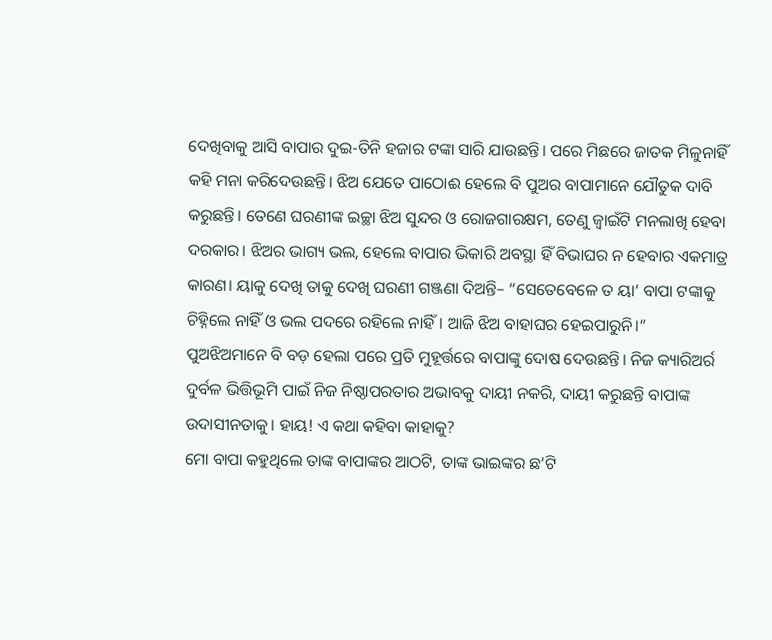ଦେଖିବାକୁ ଆସି ବାପାର ଦୁଇ-ତିନି ହଜାର ଟଙ୍କା ସାରି ଯାଉଛନ୍ତି। ପରେ ମିଛରେ ଜାତକ ମିଳୁନାହିଁ କହି ମନା କରିଦେଉଛନ୍ତି। ଝିଅ ଯେତେ ପାଠୋଈ ହେଲେ ବି ପୁଅର ବାପାମାନେ ଯୌତୁକ ଦାବି କରୁଛନ୍ତି। ତେଣେ ଘରଣୀଙ୍କ ଇଚ୍ଛା ଝିଅ ସୁନ୍ଦର ଓ ରୋଜଗାରକ୍ଷମ, ତେଣୁ ଜ୍ୱାଇଁଟି ମନଲାଖି ହେବା ଦରକାର। ଝିଅର ଭାଗ୍ୟ ଭଲ, ହେଲେ ବାପାର ଭିକାରି ଅବସ୍ଥା ହିଁ ବିଭାଘର ନ ହେବାର ଏକମାତ୍ର କାରଣ। ୟାକୁ ଦେଖି ତାକୁ ଦେଖି ଘରଣୀ ଗଞ୍ଜଣା ଦିଅନ୍ତି– “ସେତେବେଳେ ତ ୟା’ ବାପା ଟଙ୍କାକୁ ଚିହ୍ନିଲେ ନାହିଁ ଓ ଭଲ ପଦରେ ରହିଲେ ନାହିଁ। ଆଜି ଝିଅ ବାହାଘର ହେଇପାରୁନି।” ପୁଅଝିଅମାନେ ବି ବଡ଼ ହେଲା ପରେ ପ୍ରତି ମୁହୂର୍ତ୍ତରେ ବାପାଙ୍କୁ ଦୋଷ ଦେଉଛନ୍ତି। ନିଜ କ୍ୟାରିଅର୍ର ଦୁର୍ବଳ ଭିତ୍ତିଭୂମି ପାଇଁ ନିଜ ନିଷ୍ଠାପରତାର ଅଭାବକୁ ଦାୟୀ ନକରି, ଦାୟୀ କରୁଛନ୍ତି ବାପାଙ୍କ ଉଦାସୀନତାକୁ। ହାୟ! ଏ କଥା କହିବା କାହାକୁ?
ମୋ ବାପା କହୁଥିଲେ ତାଙ୍କ ବାପାଙ୍କର ଆଠଟି, ତାଙ୍କ ଭାଇଙ୍କର ଛ’ଟି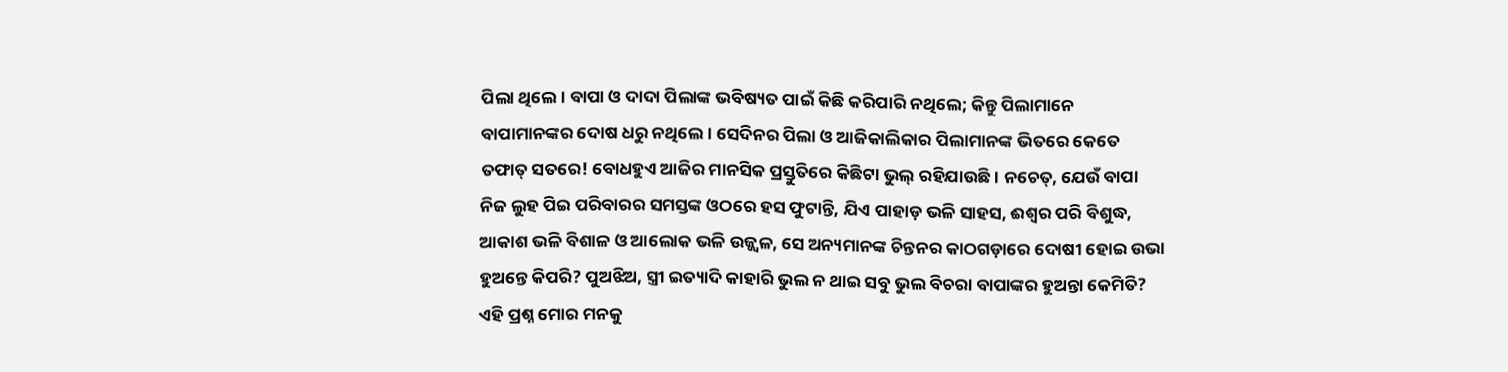ପିଲା ଥିଲେ। ବାପା ଓ ଦାଦା ପିଲାଙ୍କ ଭବିଷ୍ୟତ ପାଇଁ କିଛି କରିପାରି ନଥିଲେ; କିନ୍ତୁ ପିଲାମାନେ ବାପାମାନଙ୍କର ଦୋଷ ଧରୁ ନଥିଲେ। ସେଦିନର ପିଲା ଓ ଆଜିକାଲିକାର ପିଲାମାନଙ୍କ ଭିତରେ କେତେ ତଫାତ୍ ସତରେ! ବୋଧହୁଏ ଆଜିର ମାନସିକ ପ୍ରସ୍ତୁତିରେ କିଛିଟା ଭୁଲ୍ ରହିଯାଉଛି। ନଚେତ୍, ଯେଉଁ ବାପା ନିଜ ଲୁହ ପିଇ ପରିବାରର ସମସ୍ତଙ୍କ ଓଠରେ ହସ ଫୁଟାନ୍ତି, ଯିଏ ପାହାଡ଼ ଭଳି ସାହସ, ଈଶ୍ୱର ପରି ବିଶୁଦ୍ଧ, ଆକାଶ ଭଳି ବିଶାଳ ଓ ଆଲୋକ ଭଳି ଉଜ୍ଜ୍ୱଳ, ସେ ଅନ୍ୟମାନଙ୍କ ଚିନ୍ତନର କାଠଗଡ଼ାରେ ଦୋଷୀ ହୋଇ ଉଭା ହୁଅନ୍ତେ କିପରି? ପୁଅଝିଅ, ସ୍ତ୍ରୀ ଇତ୍ୟାଦି କାହାରି ଭୁଲ ନ ଥାଇ ସବୁ ଭୁଲ ବିଚରା ବାପାଙ୍କର ହୁଅନ୍ତା କେମିତି? ଏହି ପ୍ରଶ୍ନ ମୋର ମନକୁ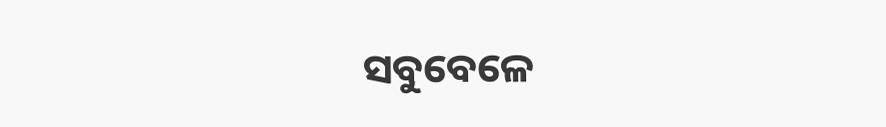ସବୁବେଳେ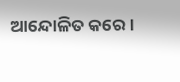ଆନ୍ଦୋଳିତ କରେ।